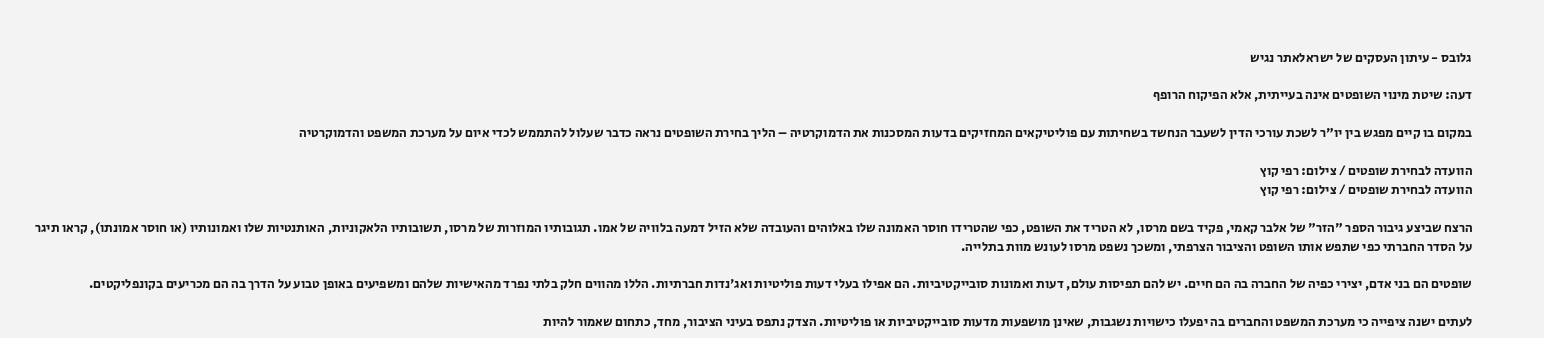גלובס - עיתון העסקים של ישראלאתר נגיש

דעה: שיטת מינוי השופטים אינה בעייתית, אלא הפיקוח הרופף

במקום בו קיים מפגש בין יו"ר לשכת עורכי הדין לשעבר הנחשד בשחיתות עם פוליטיקאים המחזיקים בדעות המסכנות את הדמוקרטיה – הליך בחירת השופטים נראה כדבר שעלול להתממש לכדי איום על מערכת המשפט והדמוקרטיה

הוועדה לבחירת שופטים / צילום: רפי קוץ
הוועדה לבחירת שופטים / צילום: רפי קוץ

הרצח שביצע גיבור הספר "הזר" של אלבר קאמי, פקיד בשם מרסו, לא הטריד את השופט, כפי שהטרידו חוסר האמונה שלו באלוהים והעובדה שלא הזיל דמעה בלוויה של אמו. תגובותיו המוזרות של מרסו, תשובותיו הלאקוניות, האותנטיות שלו ואמונותיו (או חוסר אמונתו), קראו תיגר על הסדר החברתי כפי שתפש אותו השופט והציבור הצרפתי, ומשכך נשפט מרסו לעונש מוות בתלייה.

שופטים הם בני אדם, יצירי כפיה של החברה בה הם חיים. יש להם תפיסות עולם, דעות ואמונות סובייקטיביות. הם אפילו בעלי דעות פוליטיות ואג'נדות חברתיות. הללו מהווים חלק בלתי נפרד מהאישיות שלהם ומשפיעים באופן טבוע על הדרך בה הם מכריעים בקונפליקטים.

לעתים ישנה ציפייה כי מערכת המשפט והחברים בה יפעלו כישויות נשגבות, שאינן מושפעות מדעות סובייקטיביות או פוליטיות. הצדק נתפס בעיני הציבור, מחד, כתחום שאמור להיות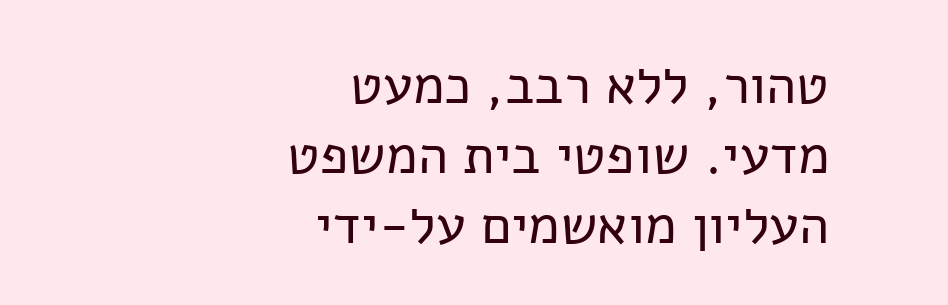טהור, ללא רבב, כמעט מדעי. שופטי בית המשפט העליון מואשמים על-ידי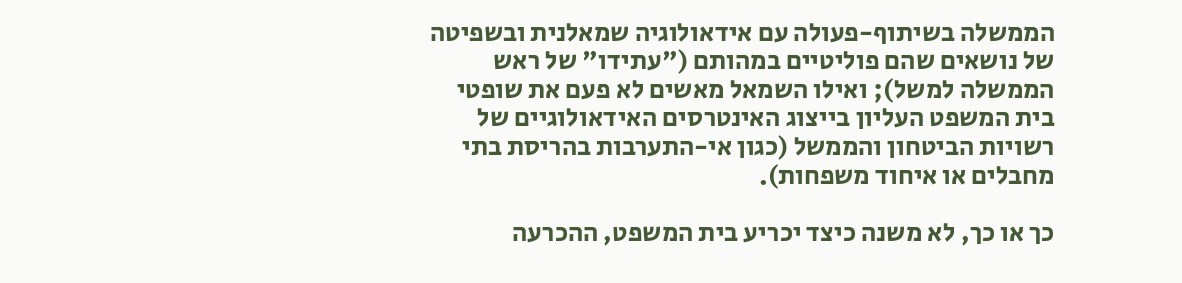הממשלה בשיתוף-פעולה עם אידאולוגיה שמאלנית ובשפיטה של נושאים שהם פוליטיים במהותם ("עתידו" של ראש הממשלה למשל); ואילו השמאל מאשים לא פעם את שופטי בית המשפט העליון בייצוג האינטרסים האידאולוגיים של רשויות הביטחון והממשל (כגון אי-התערבות בהריסת בתי מחבלים או איחוד משפחות).

כך או כך, לא משנה כיצד יכריע בית המשפט, ההכרעה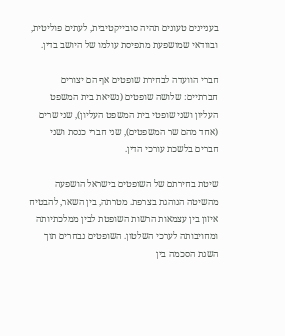בעניינים טעונים תהיה סובייקטיבית, לעתים פוליטית, ובוודאי שמושפעת מתפיסת עולמו של היושב בדין.

חברי הוועדה לבחירת שופטים אף הם יצורים חברתיים: שלושה שופטים (נשיאת בית המשפט העליון ושני שופטי בית המשפט העליון), שני שרים (אחד מהם שר המשפטים), שני חברי כנסת ושני חברים בלשכת עורכי הדין.

שיטת בחירתם של השופטים בישראל הושפעה מהשיטה הנוהגת בצרפת. מטרתה, בין השאר, להבטיח איזון בין עצמאות הרשות השופטת לבין ממלכתיותה ומחויבותה לערכי השלטון. השופטים נבחרים תוך השגת הסכמה בין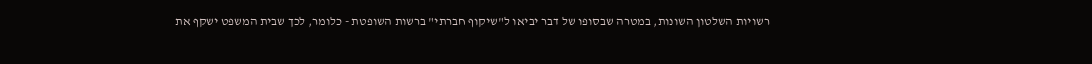רשויות השלטון השונות, במטרה שבסופו של דבר יביאו ל"שיקוף חברתי" ברשות השופטת - כלומר, לכך שבית המשפט ישקף את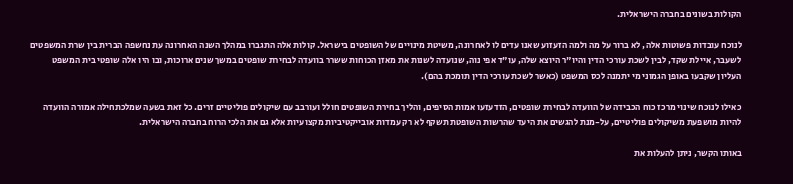הקולות בשונים בחברה הישראלית.

לנוכח עובדות פשוטות אלה, לא ברור על מה ולמה הזעזוע שאנו עדים לו לאחרונה, משיטת מינויים של השופטים בישראל. קולות אלה התגברו במהלך השנה האחרונה עת נחשפה הברית בין שרת המשפטים לשעבר, איילת שקד, לבין לשכת עורכי הדין והיו"ר היוצא שלה, עו"ד אפי נוה, שנועדה לשנות את מאזן הכוחות ששרר בוועדה לבחירת שופטים במשך שנים ארוכות, ובו היו אלה שופטי בית המשפט העליון שקבעו באופן הגמוני מי יתמנה לכס המשפט (כאשר לשכת עורכי הדין תומכת בהם).

כאילו לנוכח שינוי מרכז כוח הכבידה של הוועדה לבחירת שופטים, הזדעזעו אמות הסיפים, והליך בחירת השופטים חולל ועורבב עם שיקולים פוליטיים זרים. כל זאת בשעה שמלכתחילה אמורה הוועדה להיות מושפעת משיקולים פוליטיים, על-מנת להגשים את היעד שהרשות השופטת תשקף לא רק עמדות אובייקטיביות מקצועיות אלא גם את הלכי הרוח בחברה הישראלית.

באותו הקשר, ניתן להעלות את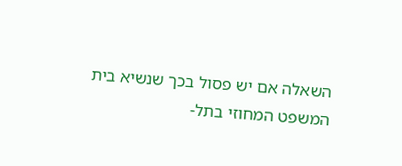השאלה אם יש פסול בכך שנשיא בית המשפט המחוזי בתל-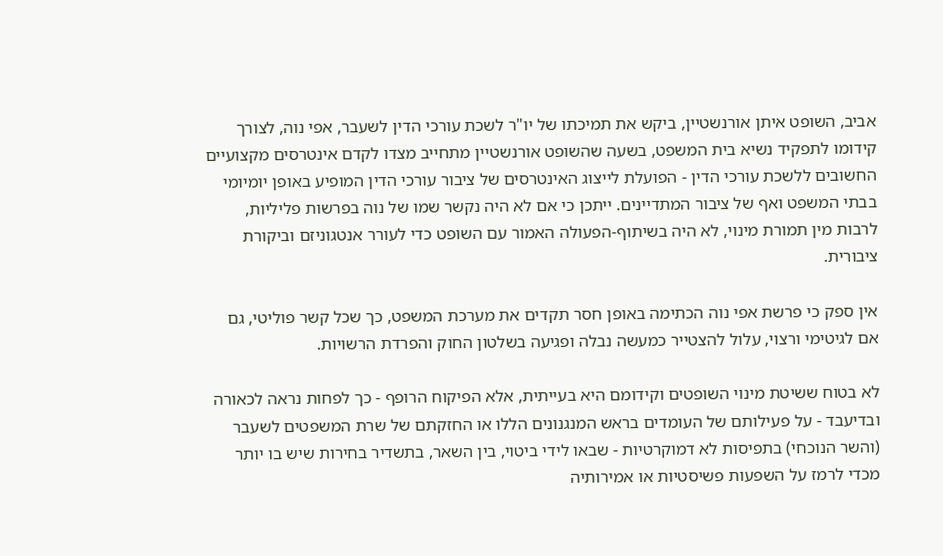אביב, השופט איתן אורנשטיין, ביקש את תמיכתו של יו"ר לשכת עורכי הדין לשעבר, אפי נוה, לצורך קידומו לתפקיד נשיא בית המשפט, בשעה שהשופט אורנשטיין מתחייב מצדו לקדם אינטרסים מקצועיים החשובים ללשכת עורכי הדין - הפועלת לייצוג האינטרסים של ציבור עורכי הדין המופיע באופן יומיומי בבתי המשפט ואף של ציבור המתדיינים. ייתכן כי אם לא היה נקשר שמו של נוה בפרשות פליליות, לרבות מין תמורת מינוי, לא היה בשיתוף-הפעולה האמור עם השופט כדי לעורר אנטגוניזם וביקורת ציבורית.

אין ספק כי פרשת אפי נוה הכתימה באופן חסר תקדים את מערכת המשפט, כך שכל קשר פוליטי, גם אם לגיטימי ורצוי, עלול להצטייר כמעשה נבלה ופגיעה בשלטון החוק והפרדת הרשויות.

לא בטוח ששיטת מינוי השופטים וקידומם היא בעייתית, אלא הפיקוח הרופף - כך לפחות נראה לכאורה ובדיעבד - על פעילותם של העומדים בראש המנגנונים הללו או החזקתם של שרת המשפטים לשעבר (והשר הנוכחי) בתפיסות לא דמוקרטיות - שבאו לידי ביטוי, בין השאר, בתשדיר בחירות שיש בו יותר מכדי לרמז על השפעות פשיסטיות או אמירותיה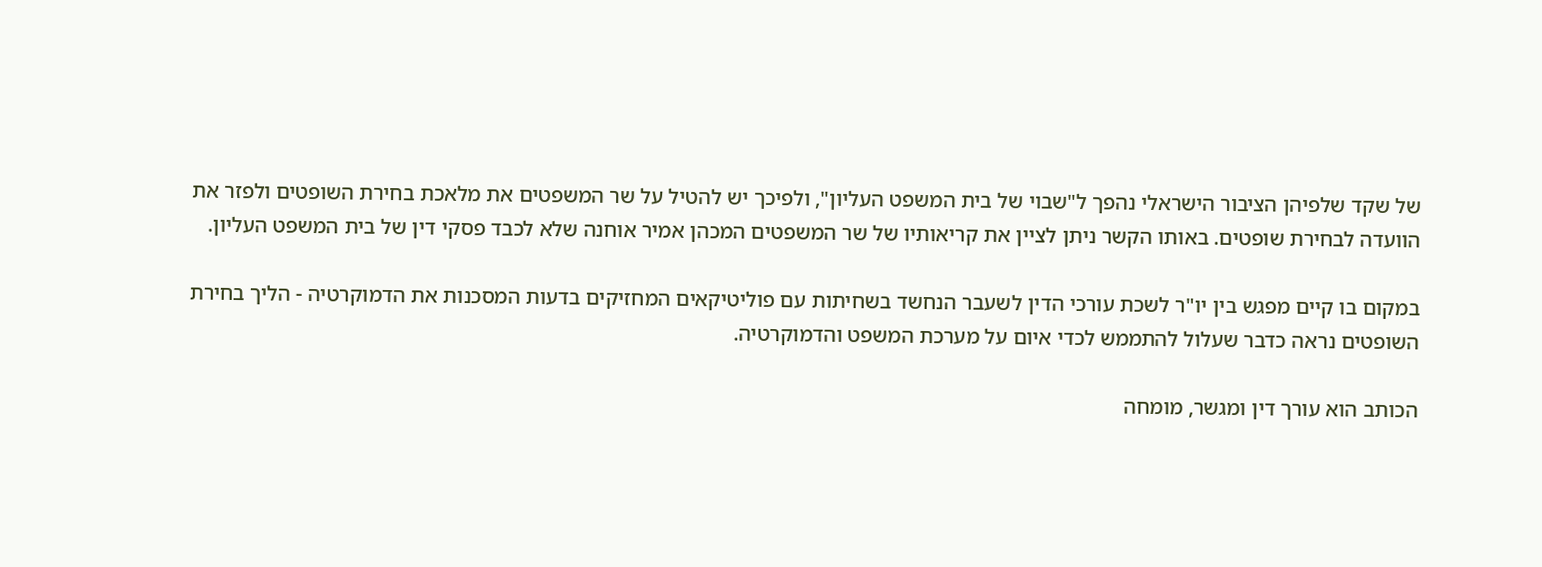של שקד שלפיהן הציבור הישראלי נהפך ל"שבוי של בית המשפט העליון", ולפיכך יש להטיל על שר המשפטים את מלאכת בחירת השופטים ולפזר את הוועדה לבחירת שופטים. באותו הקשר ניתן לציין את קריאותיו של שר המשפטים המכהן אמיר אוחנה שלא לכבד פסקי דין של בית המשפט העליון.

במקום בו קיים מפגש בין יו"ר לשכת עורכי הדין לשעבר הנחשד בשחיתות עם פוליטיקאים המחזיקים בדעות המסכנות את הדמוקרטיה - הליך בחירת השופטים נראה כדבר שעלול להתממש לכדי איום על מערכת המשפט והדמוקרטיה.

הכותב הוא עורך דין ומגשר, מומחה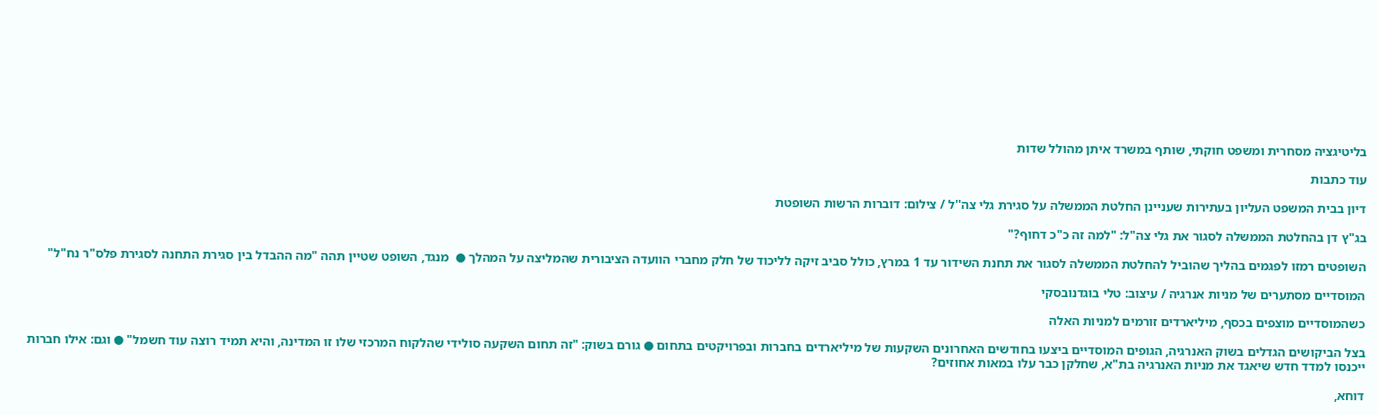בליטיגציה מסחרית ומשפט חוקתי, שותף במשרד איתן מהולל שדות

עוד כתבות

דיון בבית המשפט העליון בעתירות שעניינן החלטת הממשלה על סגירת גלי צה''ל / צילום: דוברות הרשות השופטת

בג"ץ דן בהחלטת הממשלה לסגור את גלי צה"ל: "למה זה כ"כ דחוף?"

השופטים רמזו לפגמים בהליך שהוביל להחלטת הממשלה לסגור את תחנת השידור עד 1 במרץ, כולל סביב זיקה לליכוד של חלק מחברי הוועדה הציבורית שהמליצה על המהלך ●  מנגד, השופט שטיין תהה "מה ההבדל בין סגירת התחנה לסגירת פלס"ר נח"ל"

המוסדיים מסתערים של מניות אנרגיה / עיצוב: טלי בוגדנובסקי

כשהמוסדיים מוצפים בכסף, מיליארדים זורמים למניות האלה

בצל הביקושים הגדלים בשוק האנרגיה, הגופים המוסדיים ביצעו בחודשים האחרונים השקעות של מיליארדים בחברות ובפרויקטים בתחום ● גורם בשוק: "זה תחום השקעה סולידי שהלקוח המרכזי שלו זו המדינה, והיא תמיד רוצה עוד חשמל" ● וגם: אילו חברות ייכנסו למדד חדש שיאגד את מניות האנרגיה בת"א, שחלקן כבר עלו במאות אחוזים?

דוחא,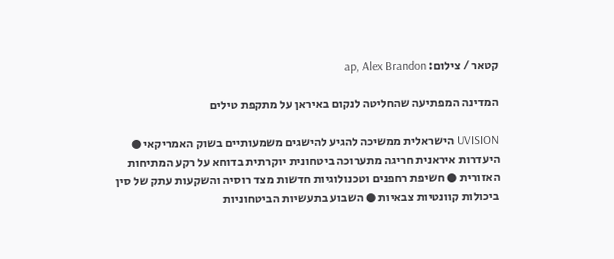קטאר / צילום: ap, Alex Brandon

המדינה המפתיעה שהחליטה לנקום באיראן על מתקפת טילים

UVISION הישראלית ממשיכה להגיע להישגים משמעותיים בשוק האמריקאי ● היעדרות איראנית חריגה מתערוכה ביטחונית יוקרתית בדוחא על רקע המתיחות האזורית ● חשיפת רחפנים וטכנולוגיות חדשות מצד רוסיה והשקעות עתק של סין ביכולות קוונטיות צבאיות ● השבוע בתעשיות הביטחוניות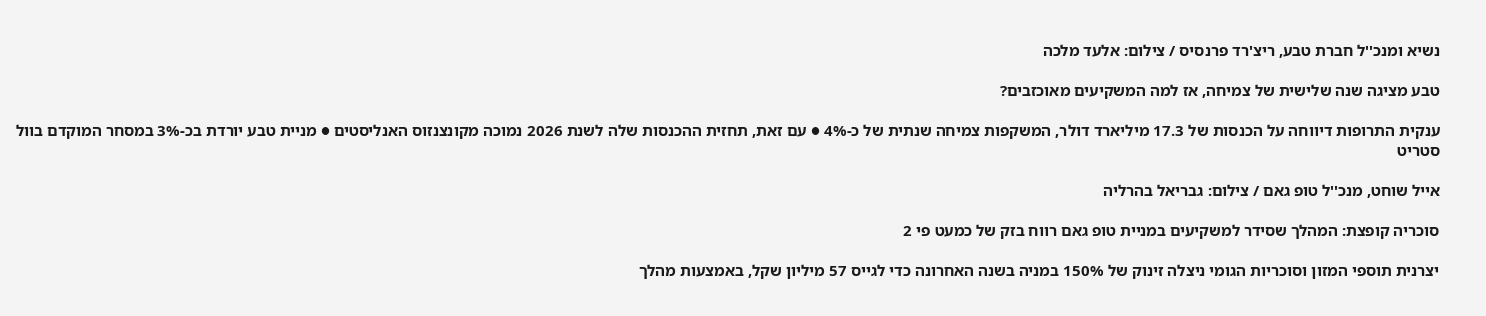נשיא ומנכ''ל חברת טבע, ריצ'רד פרנסיס / צילום: אלעד מלכה

טבע מציגה שנה שלישית של צמיחה, אז למה המשקיעים מאוכזבים?

ענקית התרופות דיווחה על הכנסות של 17.3 מיליארד דולר, המשקפות צמיחה שנתית של כ-4% ● עם זאת, תחזית ההכנסות שלה לשנת 2026 נמוכה מקונצנזוס האנליסטים ● מניית טבע יורדת בכ-3% במסחר המוקדם בוול סטריט

אייל שוחט, מנכ''ל טופ גאם / צילום: גבריאל בהרליה

סוכריה קופצת: המהלך שסידר למשקיעים במניית טופ גאם רווח בזק של כמעט פי 2

יצרנית תוספי המזון וסוכריות הגומי ניצלה זינוק של 150% במניה בשנה האחרונה כדי לגייס 57 מיליון שקל, באמצעות מהלך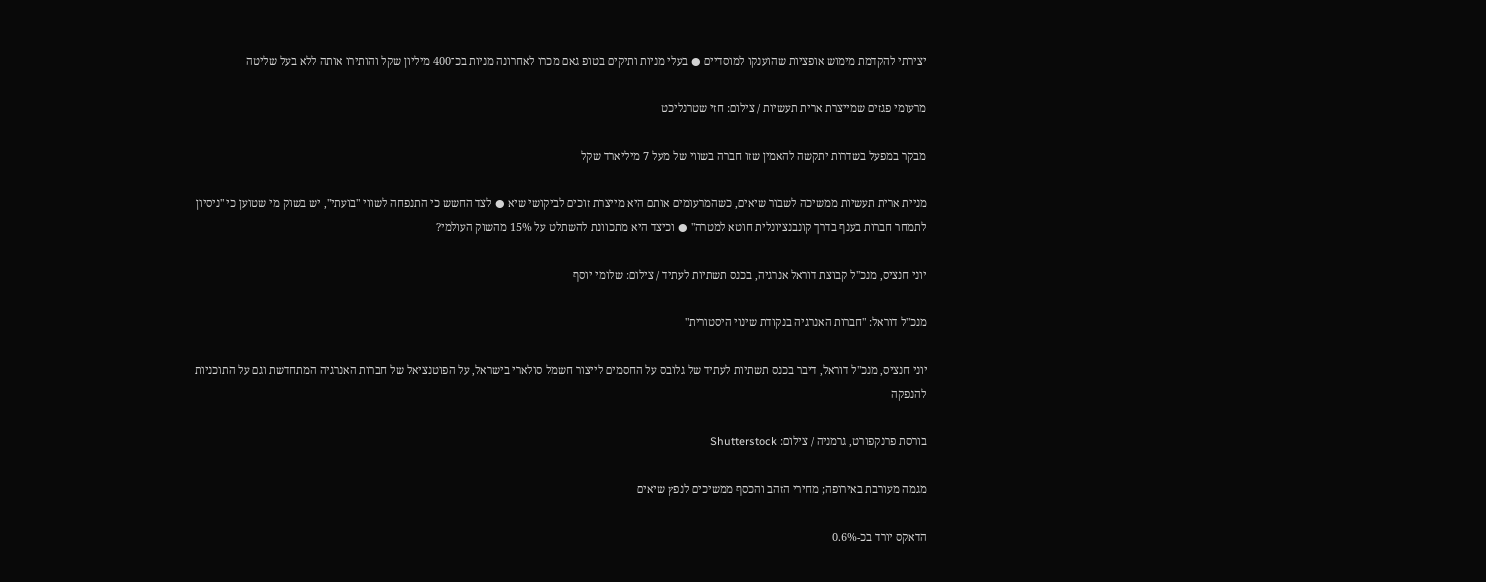יצירתי להקדמת מימוש אופציות שהוענקו למוסדיים ● בעלי מניות ותיקים בטופ גאם מכרו לאחרונה מניות בכ־400 מיליון שקל והותירו אותה ללא בעל שליטה

מרעומי פגזים שמייצרת ארית תעשיות / צילום: חזי שטרנליכט

מבקר במפעל בשדרות יתקשה להאמין שזו חברה בשווי של מעל 7 מיליארד שקל

מניית ארית תעשיות ממשיכה לשבור שיאים, כשהמרעומים אותם היא מייצרת זוכים לביקושי שיא ● לצד החשש כי התנפחה לשווי "בועתי", יש בשוק מי שטוען כי "ניסיון לתמחר חברות בענף בדרך קונבנציונלית חוטא למטרה" ● וכיצד היא מתכוונת להשתלט על 15% מהשוק העולמי?

יוני חנציס, מנכ''ל קבוצת דוראל אנרגיה, בכנס תשתיות לעתיד / צילום: שלומי יוסף

מנכ"ל דוראל: "חברות האנרגיה בנקודת שינוי היסטורית"

יוני חנציס, מנכ"ל דוראל, דיבר בכנס תשתיות לעתיד של גלובס על החסמים לייצור חשמל סולארי בישראל, על הפוטנציאל של חברות האנרגיה המתחדשת וגם על התוכניות להנפקה

בורסת פרנקפורט, גרמניה / צילום: Shutterstock

מגמה מעורבת באירופה; מחירי הזהב והכסף ממשיכים לנפץ שיאים

הדאקס יורד בכ-0.6%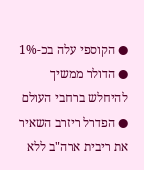● הקוספי עלה בכ-1% ● הדולר ממשיך להיחלש ברחבי העולם ● הפדרל ריזרב השאיר את ריבית ארה"ב ללא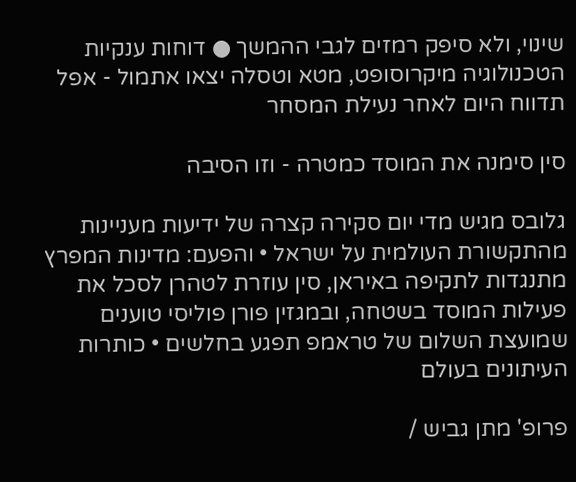שינוי, ולא סיפק רמזים לגבי ההמשך ● דוחות ענקיות הטכנולוגיה מיקרוסופט, מטא וטסלה יצאו אתמול - אפל תדווח היום לאחר נעילת המסחר

סין סימנה את המוסד כמטרה - וזו הסיבה

גלובס מגיש מדי יום סקירה קצרה של ידיעות מעניינות מהתקשורת העולמית על ישראל • והפעם: מדינות המפרץ מתנגדות לתקיפה באיראן, סין עוזרת לטהרן לסכל את פעילות המוסד בשטחה, ובמגזין פורן פוליסי טוענים שמועצת השלום של טראמפ תפגע בחלשים • כותרות העיתונים בעולם

פרופ' מתן גביש /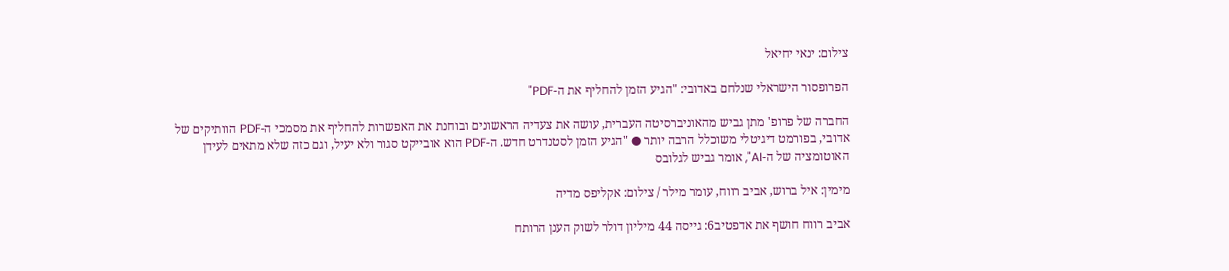צילום: ינאי יחיאל

הפרופסור הישראלי שנלחם באדובי: "הגיע הזמן להחליף את ה-PDF"

החברה של פרופ' מתן גביש מהאוניברסיטה העברית, עושה את צעדיה הראשונים ובוחנת את האפשרות להחליף את מסמכי ה-PDF הוותיקים של אדובי, בפורמט דיגיטלי משוכלל הרבה יותר ● "הגיע הזמן לסטנדרט חדש. ה-PDF הוא אובייקט סגור ולא יעיל, וגם כזה שלא מתאים לעידן האוטומציה של ה-AI", אומר גביש לגלובס

מימין: איל ברוש, אביב רווח, עומר מילר / צילום: אקליפס מדיה

אביב רווח חושף את אדפטיב6: גייסה 44 מיליון דולר לשוק הענן הרותח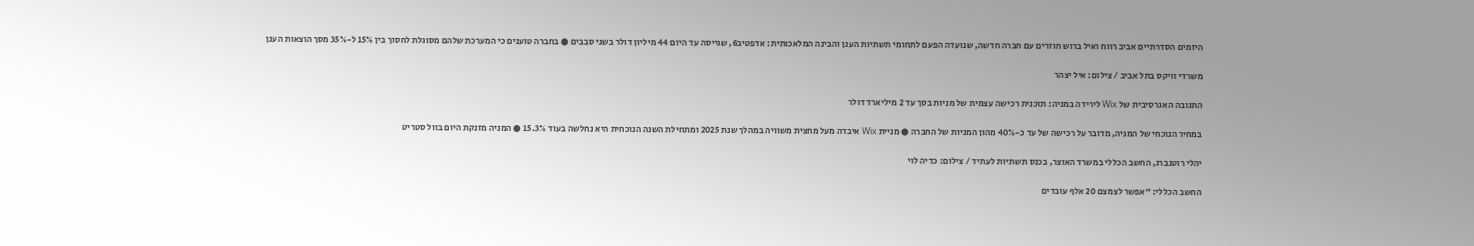היזמים הסדרתיים אביב רווח ואיל ברוש חוזרים עם חברה חדשה, שנועדה הפעם לתחומי תשתיות הענן והבינה המלאכותית: אדפטיב6, שגייסה עד היום 44 מיליון דולר בשני סבבים ● בחברה טוענים כי המערכת שלהם מסוגלת לחסוך בין 15% ל-35% מסך הוצאות הענן

משרדי וויקס בתל אביב / צילום: איל יצהר

התגובה האגרסיבית של Wix לירידה במניה: תוכנית רכישה עצמית של מניות בסך עד 2 מיליארד דולר

במחיר הנוכחי של המניה, מדובר על רכישה של עד כ-40% מהון המניות של החברה ● מניית Wix איבדה מעל מחצית משוויה במהלך שנת 2025 ומתחילת השנה הנוכחית היא נחלשה בעוד 15.3% ● המניה מזנקת היום בוול סטריט

יהלי רוטנברג, החשב הכללי במשרד האוצר, בכנס תשתיות לעתיד / צילום: כדיה לוי

החשב הכללי: "אפשר לצמצם 20 אלף עובדים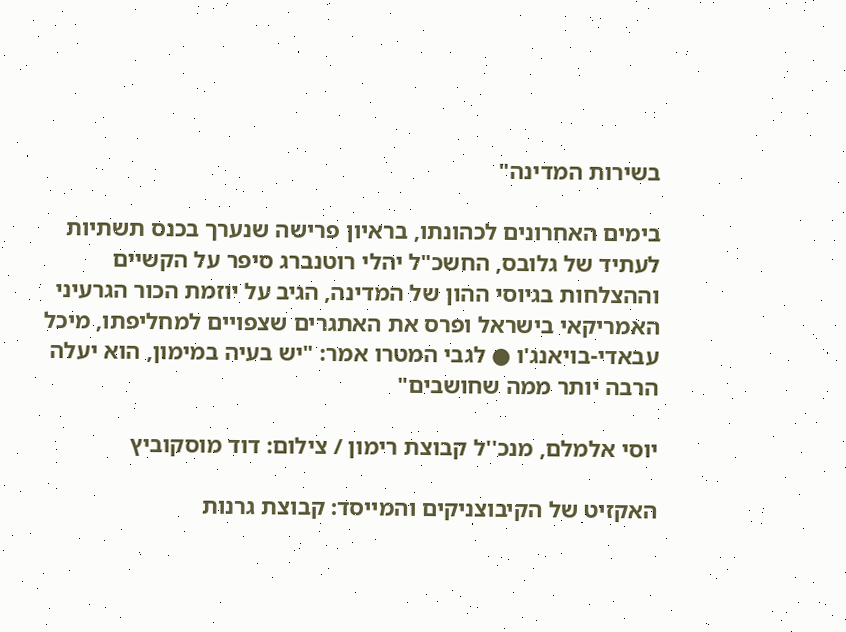בשירות המדינה"

בימים האחרונים לכהונתו, בראיון פרישה שנערך בכנס תשתיות לעתיד של גלובס, החשכ"ל יהלי רוטנברג סיפר על הקשיים וההצלחות בגיוסי ההון של המדינה, הגיב על יוזמת הכור הגרעיני האמריקאי בישראל ופרס את האתגרים שצפויים למחליפתו, מיכל עבאדי-בויאנג'ו ● לגבי המטרו אמר: "יש בעיה במימון, הוא יעלה הרבה יותר ממה שחושבים"

יוסי אלמלם, מנכ''ל קבוצת רימון / צילום: דוד מוסקוביץ

האקזיט של הקיבוצניקים והמייסד: קבוצת גרנות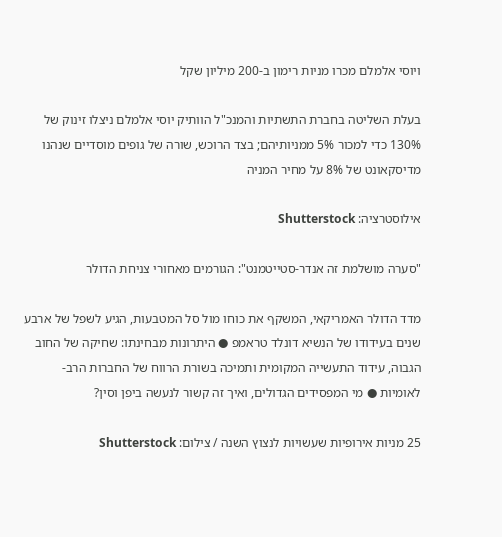ויוסי אלמלם מכרו מניות רימון ב-200 מיליון שקל

בעלת השליטה בחברת התשתיות והמנכ"ל הוותיק יוסי אלמלם ניצלו זינוק של 130% כדי למכור 5% ממניותיהם; בצד הרוכש, שורה של גופים מוסדיים שנהנו מדיסקאונט של 8% על מחיר המניה

אילוסטרציה: Shutterstock

"סערה מושלמת זה אנדר-סטייטמנט": הגורמים מאחורי צניחת הדולר

מדד הדולר האמריקאי, המשקף את כוחו מול סל המטבעות, הגיע לשפל של ארבע שנים בעידודו של הנשיא דונלד טראמפ ● היתרונות מבחינתו: שחיקה של החוב הגבוה, עידוד התעשייה המקומית ותמיכה בשורת הרווח של החברות הרב-לאומיות ● מי המפסידים הגדולים, ואיך זה קשור לנעשה ביפן וסין?

25 מניות אירופיות שעשויות לנצוץ השנה / צילום: Shutterstock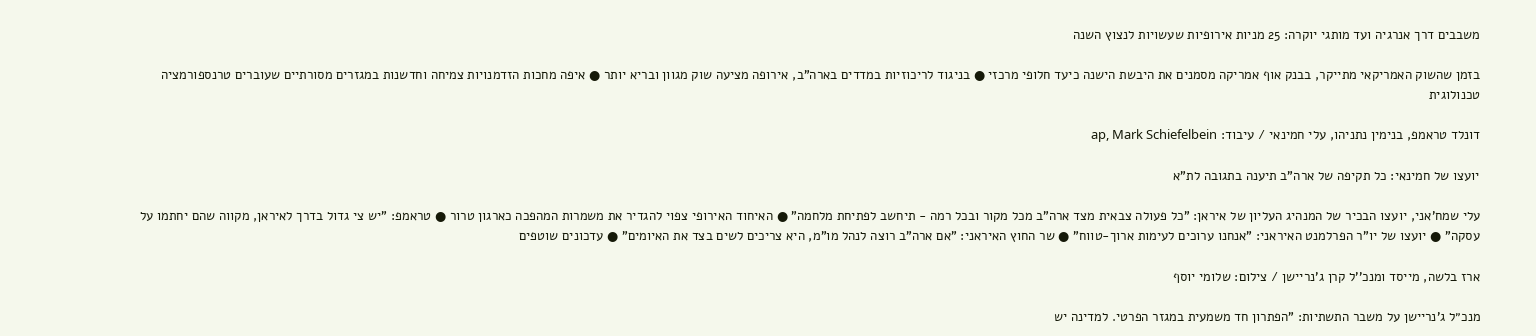משבבים דרך אנרגיה ועד מותגי יוקרה: 25 מניות אירופיות שעשויות לנצוץ השנה

בזמן שהשוק האמריקאי מתייקר, בבנק אוף אמריקה מסמנים את היבשת הישנה כיעד חלופי מרכזי ● בניגוד לריכוזיות במדדים בארה"ב, אירופה מציעה שוק מגוון ובריא יותר ● איפה מחכות הזדמנויות צמיחה וחדשנות במגזרים מסורתיים שעוברים טרנספורמציה טכנולוגית

דונלד טראמפ, בנימין נתניהו, עלי חמינאי / עיבוד: ap, Mark Schiefelbein

יועצו של חמינאי: כל תקיפה של ארה"ב תיענה בתגובה לת"א

עלי שמח'אני, יועצו הבכיר של המנהיג העליון של איראן: "כל פעולה צבאית מצד ארה"ב מכל מקור ובכל רמה - תיחשב לפתיחת מלחמה" ● האיחוד האירופי צפוי להגדיר את משמרות המהפכה כארגון טרור ● טראמפ: "יש צי גדול בדרך לאיראן, מקווה שהם יחתמו על עסקה" ● יועצו של יו"ר הפרלמנט האיראני: "אנחנו ערוכים לעימות ארוך-טווח" ● שר החוץ האיראני: "אם ארה"ב רוצה לנהל מו"מ, היא צריכים לשים בצד את האיומים" ● עדכונים שוטפים

ארז בלשה, מייסד ומנכ''ל קרן ג'נריישן / צילום: שלומי יוסף

מנכ״ל ג'נריישן על משבר התשתיות: "הפתרון חד משמעית במגזר הפרטי. למדינה יש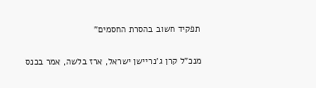תפקיד חשוב בהסרת החסמים"

מנכ"ל קרן ג'נריישן ישראל, ארז בלשה, אמר בכנס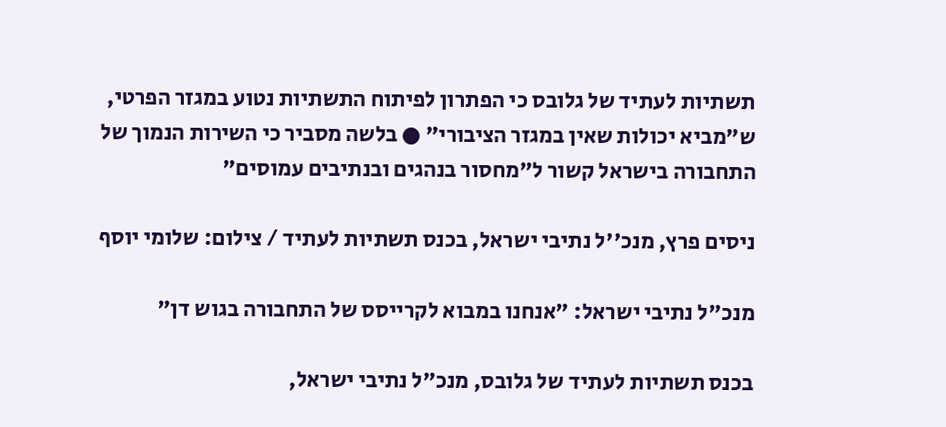תשתיות לעתיד של גלובס כי הפתרון לפיתוח התשתיות נטוע במגזר הפרטי, ש"מביא יכולות שאין במגזר הציבורי" ● בלשה מסביר כי השירות הנמוך של התחבורה בישראל קשור ל"מחסור בנהגים ובנתיבים עמוסים"

ניסים פרץ, מנכ''ל נתיבי ישראל, בכנס תשתיות לעתיד / צילום: שלומי יוסף

מנכ"ל נתיבי ישראל: "אנחנו במבוא לקרייסס של התחבורה בגוש דן"

בכנס תשתיות לעתיד של גלובס, מנכ"ל נתיבי ישראל,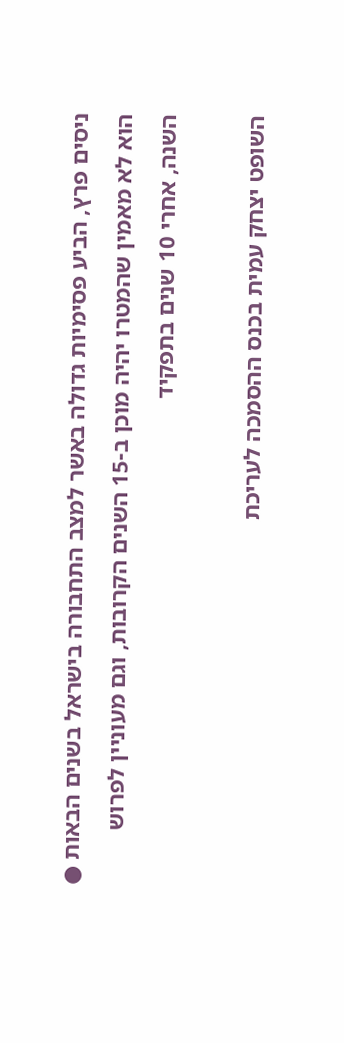ניסים פרץ, הביע פסימיות גדולה באשר למצב התחבורה בישראל בשנים הבאות ● הוא לא מאמין שהמטרו יהיה מוכן ב-15 השנים הקרובות, וגם מעוניין לפרוש השנה, אחרי 10 שנים בתפקיד

השופט יצחק עמית בכנס ההסמכה לעריכת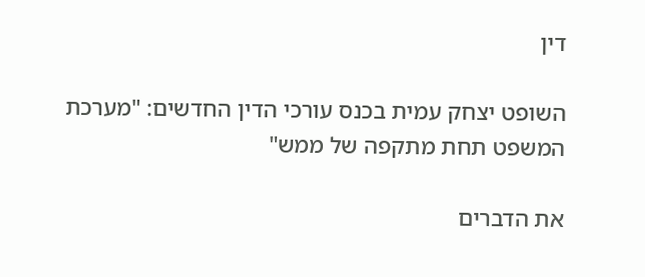דין

השופט יצחק עמית בכנס עורכי הדין החדשים: "מערכת המשפט תחת מתקפה של ממש"

את הדברים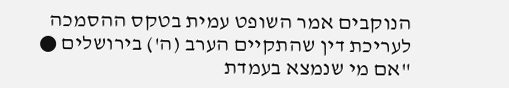הנוקבים אמר השופט עמית בטקס ההסמכה לעריכת דין שהתקיים הערב (ה') בירושלים ● "אם מי שנמצא בעמדת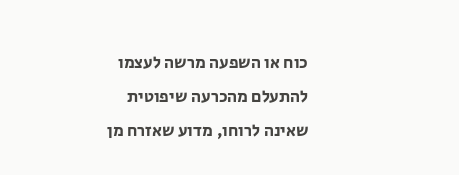כוח או השפעה מרשה לעצמו להתעלם מהכרעה שיפוטית שאינה לרוחו, מדוע שאזרח מן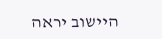היישוב יראה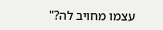עצמו מחויב לה?"